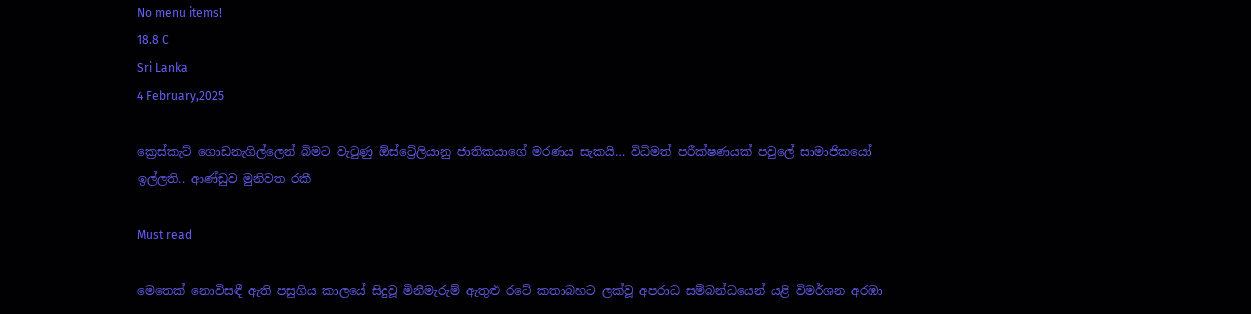No menu items!
18.8 C
Sri Lanka
4 February,2025

ක්‍රෙස්කැට් ගොඩනැගිල්ලෙන් බිමට වැටුණු ඕස්ට්‍රේලියානු ජාතිකයාගේ මරණය සැකයි… විධිමත් පරීක්ෂණයක් පවුලේ සාමාජිකයෝ ඉල්ලති.. ආණ්ඩුව මුනිවත රකී

Must read

මෙතෙක් නොවිසඳී ඇති පසුගිය කාලයේ සිදුවූ මිනීමැරුම් ඇතුළු රටේ කතාබහට ලක්වූ අපරාධ සම්බන්ධයෙන් යළි විමර්ශන අරඹා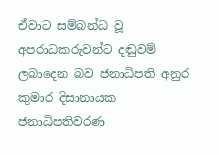ඒවාට සම්බන්ධ වූ අපරාධකරුවන්ට දඬුවම් ලබාදෙන බව ජනාධිපති අනුර කුමාර දිසානායක ජනාධිපතිවරණ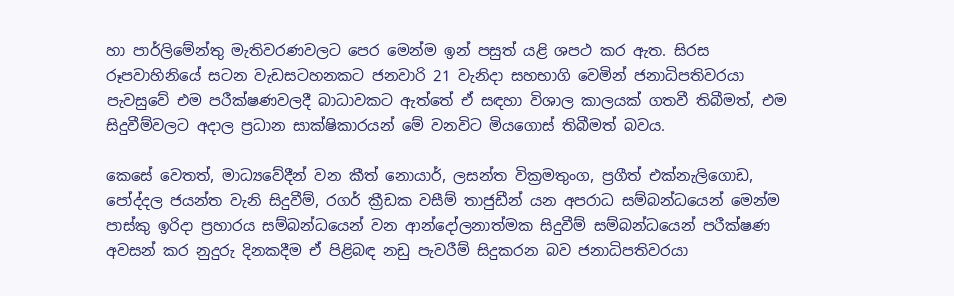හා පාර්ලිමේන්තු මැතිවරණවලට පෙර මෙන්ම ඉන් පසුත් යළි ශපථ කර ඇත. සිරස රූපවාහිනියේ සටන වැඩසටහනකට ජනවාරි 21 වැනිදා සහභාගි වෙමින් ජනාධිපතිවරයා පැවසුවේ එම පරීක්ෂණවලදී බාධාවකට ඇත්තේ ඒ සඳහා විශාල කාලයක් ගතවී තිබීමත්, එම සිදුවීම්වලට අදාල ප්‍රධාන සාක්ෂිකාරයන් මේ වනවිට මියගොස් තිබීමත් බවය.

කෙසේ වෙතත්, මාධ්‍යවේදීන් වන කීත් නොයාර්, ලසන්ත වික්‍රමතුංග, ප්‍රගීත් එක්නැලිගොඩ, පෝද්දල ජයන්ත වැනි සිදුවීම්, රගර් ක්‍රීඩක වසීම් තාජුඩීන් යන අපරාධ සම්බන්ධයෙන් මෙන්ම පාස්කු ඉරිදා ප්‍රහාරය සම්බන්ධයෙන් වන ආන්දෝලනාත්මක සිදුවීම් සම්බන්ධයෙන් පරීක්ෂණ අවසන් කර නුදුරු දිනකදීම ඒ පිළිබඳ නඩු පැවරීම් සිදුකරන බව ජනාධිපතිවරයා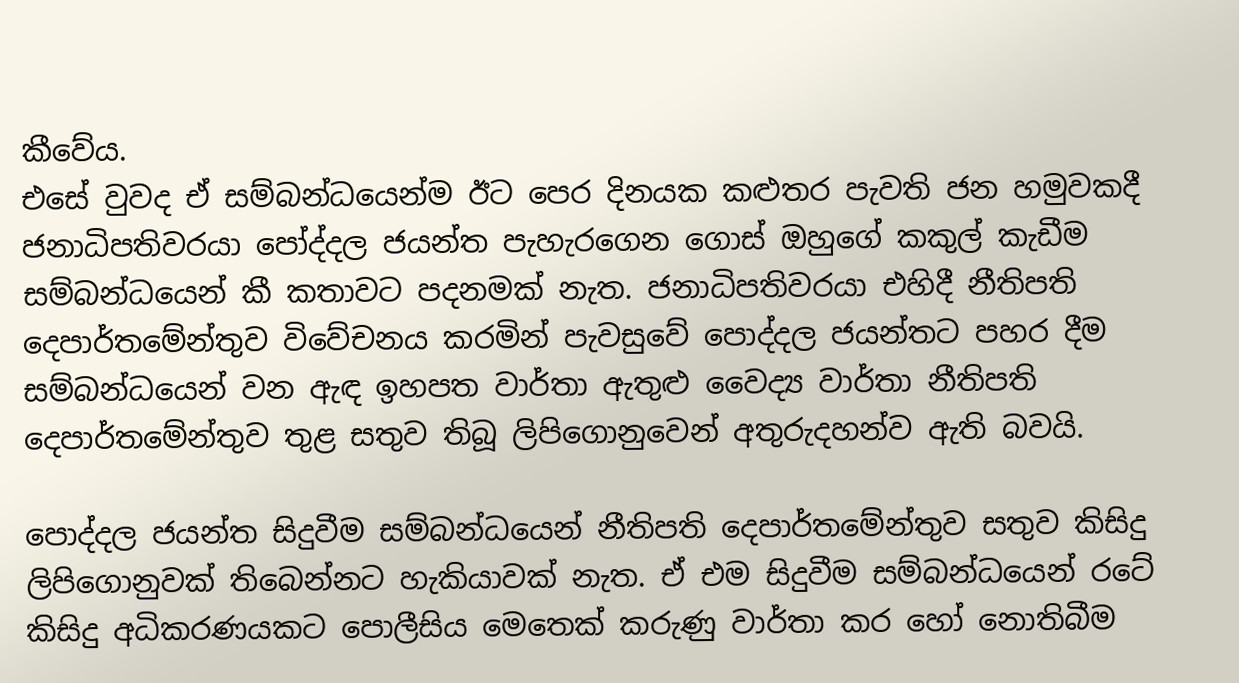කීවේය.
එසේ වුවද ඒ සම්බන්ධයෙන්ම ඊට පෙර දිනයක කළුතර පැවති ජන හමුවකදී ජනාධිපතිවරයා පෝද්දල ජයන්ත පැහැරගෙන ගොස් ඔහුගේ කකුල් කැඩීම සම්බන්ධයෙන් කී කතාවට පදනමක් නැත. ජනාධිපතිවරයා එහිදී නීතිපති දෙපාර්තමේන්තුව විවේචනය කරමින් පැවසුවේ පොද්දල ජයන්තට පහර දීම සම්බන්ධයෙන් වන ඇඳ ඉහපත වාර්තා ඇතුළු වෛද්‍ය වාර්තා නීතිපති දෙපාර්තමේන්තුව තුළ සතුව තිබූ ලිපිගොනුවෙන් අතුරුදහන්ව ඇති බවයි.

පොද්දල ජයන්ත සිදුවීම සම්බන්ධයෙන් නීතිපති දෙපාර්තමේන්තුව සතුව කිසිදු ලිපිගොනුවක් තිබෙන්නට හැකියාවක් නැත. ඒ එම සිදුවීම සම්බන්ධයෙන් රටේ කිසිදු අධිකරණයකට පොලීසිය මෙතෙක් කරුණු වාර්තා කර හෝ නොතිබීම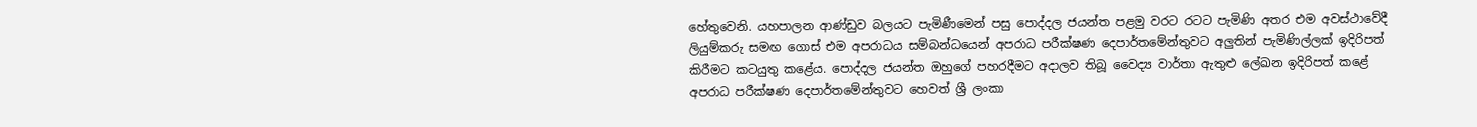හේතුවෙනි. යහපාලන ආණ්ඩුව බලයට පැමිණීමෙන් පසු පොද්දල ජයන්ත පළමු වරට රටට පැමිණි අතර එම අවස්ථාවේදී ලියුම්කරු සමඟ ගොස් එම අපරාධය සම්බන්ධයෙන් අපරාධ පරීක්ෂණ දෙපාර්තමේන්තුවට අලුතින් පැමිණිල්ලක් ඉදිරිපත් කිරීමට කටයුතු කළේය. පොද්දල ජයන්ත ඔහුගේ පහරදීමට අදාලව තිබූ වෛද්‍ය වාර්තා ඇතුළු ලේඛන ඉදිරිපත් කළේ අපරාධ පරීක්ෂණ දෙපාර්තමේන්තුවට හෙවත් ශ්‍රී ලංකා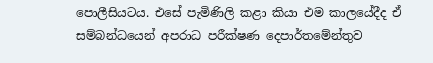පොලීසියටය. එසේ පැමිණිලි කළා කියා එම කාලයේදීද ඒ සම්බන්ධයෙන් අපරාධ පරීක්ෂණ දෙපාර්තමේන්තුව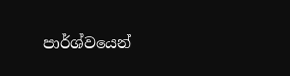පාර්ශ්වයෙන්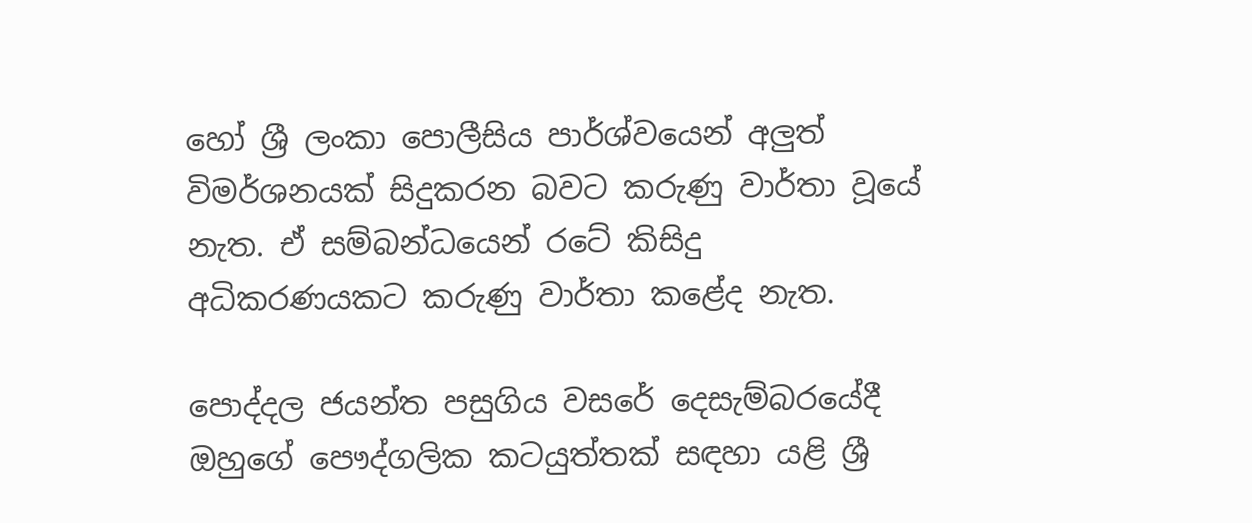හෝ ශ්‍රී ලංකා පොලීසිය පාර්ශ්වයෙන් අලුත් විමර්ශනයක් සිදුකරන බවට කරුණු වාර්තා වූයේ නැත. ඒ සම්බන්ධයෙන් රටේ කිසිදු අධිකරණයකට කරුණු වාර්තා කළේද නැත.

පොද්දල ජයන්ත පසුගිය වසරේ දෙසැම්බරයේදී ඔහුගේ පෞද්ගලික කටයුත්තක් සඳහා යළි ශ්‍රී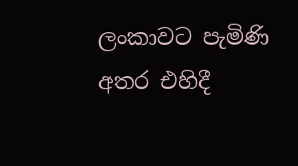ලංකාවට පැමිණි අතර එහිදී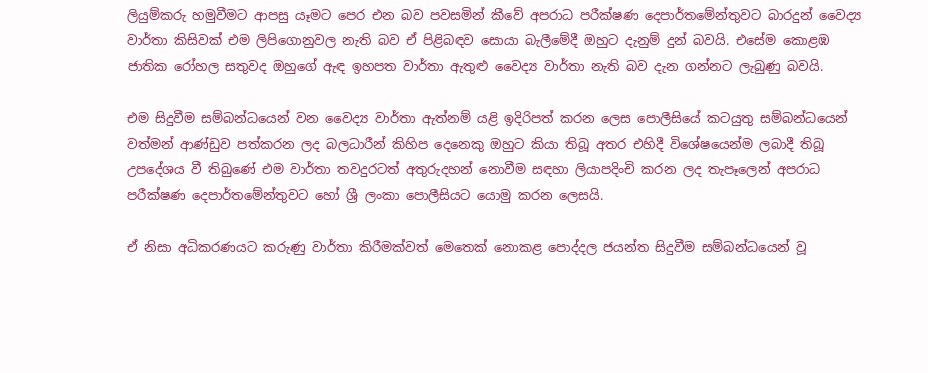ලියුම්කරු හමුවීමට ආපසු යෑමට පෙර එන බව පවසමින් කීවේ අපරාධ පරීක්ෂණ දෙපාර්තමේන්තුවට බාරදුන් වෛද්‍ය වාර්තා කිසිවක් එම ලිපිගොනුවල නැති බව ඒ පිළිබඳව සොයා බැලීමේදී ඔහුට දැනුම් දුන් බවයි. එසේම කොළඹ ජාතික රෝහල සතුවද ඔහුගේ ඇඳ ඉහපත වාර්තා ඇතුළු වෛද්‍ය වාර්තා නැති බව දැන ගන්නට ලැබුණු බවයි.

එම සිදුවීම සම්බන්ධයෙන් වන වෛද්‍ය වාර්තා ඇත්නම් යළි ඉදිරිපත් කරන ලෙස පොලීසියේ කටයුතු සම්බන්ධයෙන් වත්මන් ආණ්ඩුව පත්කරන ලද බලධාරීන් කිහිප දෙනෙකු ඔහුට කියා තිබූ අතර එහිදී විශේෂයෙන්ම ලබාදී තිබූ උපදේශය වී තිබුණේ එම වාර්තා තවදුරටත් අතුරුදහන් නොවීම සඳහා ලියාපදිංචි කරන ලද තැපෑලෙන් අපරාධ පරීක්ෂණ දෙපාර්තමේන්තුවට හෝ ශ්‍රී ලංකා පොලීසියට යොමු කරන ලෙසයි.

ඒ නිසා අධිකරණයට කරුණු වාර්තා කිරීමක්වත් මෙතෙක් නොකළ පොද්දල ජයන්ත සිදුවීම සම්බන්ධයෙන් වූ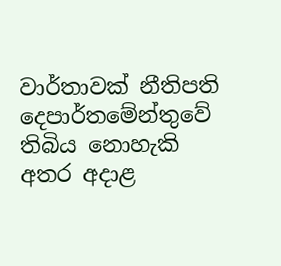වාර්තාවක් නීතිපති දෙපාර්තමේන්තුවේ තිබිය නොහැකි අතර අදාළ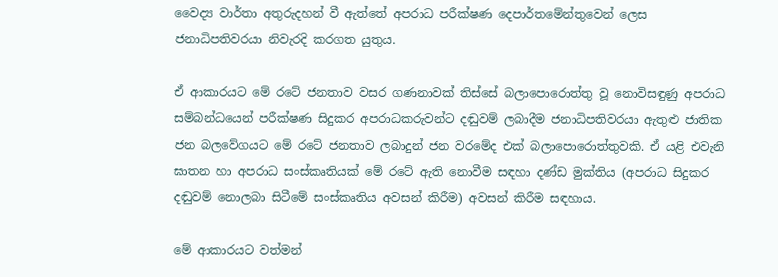වෛද්‍ය වාර්තා අතුරුදහන් වී ඇත්තේ අපරාධ පරීක්ෂණ දෙපාර්තමේන්තුවෙන් ලෙස ජනාධිපතිවරයා නිවැරදි කරගත යුතුය.

ඒ ආකාරයට මේ රටේ ජනතාව වසර ගණනාවක් තිස්සේ බලාපොරොත්තු වූ නොවිසඳුණු අපරාධ සම්බන්ධයෙන් පරීක්ෂණ සිදුකර අපරාධකරුවන්ට දඬුවම් ලබාදීම ජනාධිපතිවරයා ඇතුළු ජාතික ජන බලවේගයට මේ රටේ ජනතාව ලබාදුන් ජන වරමේද එක් බලාපොරොත්තුවකි. ඒ යළි එවැනි ඝාතන හා අපරාධ සංස්කෘතියක් මේ රටේ ඇති නොවීම සඳහා දණ්ඩ මුක්තිය (අපරාධ සිදුකර දඬුවම් නොලබා සිටීමේ සංස්කෘතිය අවසන් කිරීම) අවසන් කිරීම සඳහාය.

මේ ආකාරයට වත්මන්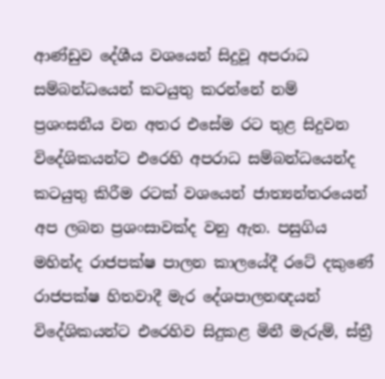ආණ්ඩුව දේශීය වශයෙන් සිදුවූ අපරාධ සම්බන්ධයෙන් කටයුතු කරන්නේ නම් ප්‍රශංසනීය වන අතර එසේම රට තුළ සිදුවන විදේශිකයන්ට එරෙහි අපරාධ සම්බන්ධයෙන්ද කටයුතු කිරීම රටක් වශයෙන් ජාත්‍යන්තරයෙන් අප ලබන ප්‍රශංසාවක්ද වනු ඇත. පසුගිය මහින්ද රාජපක්ෂ පාලන කාලයේදී රටේ දකුණේ රාජපක්ෂ හිතවාදී මැර දේශපාලනඥයන් විදේශිකයන්ට එරෙහිව සිදුකළ මිනී මැරුම්, ස්ත්‍රී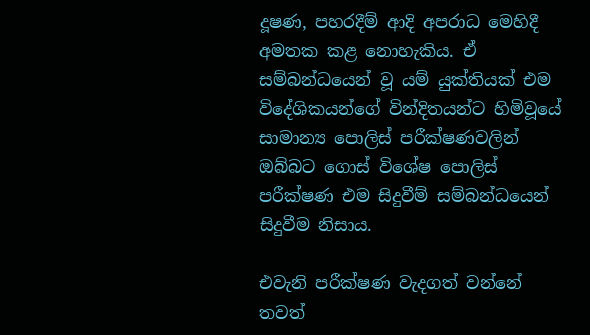දූෂණ, පහරදීම් ආදි අපරාධ මෙහිදී අමතක කළ නොහැකිය. ඒ සම්බන්ධයෙන් වූ යම් යුක්තියක් එම විදේශිකයන්ගේ වින්දිතයන්ට හිමිවූයේ සාමාන්‍ය පොලිස් පරීක්ෂණවලින් ඔබ්බට ගොස් විශේෂ පොලිස් පරීක්ෂණ එම සිදුවීම් සම්බන්ධයෙන් සිදුවීම නිසාය.

එවැනි පරීක්ෂණ වැදගත් වන්නේ තවත්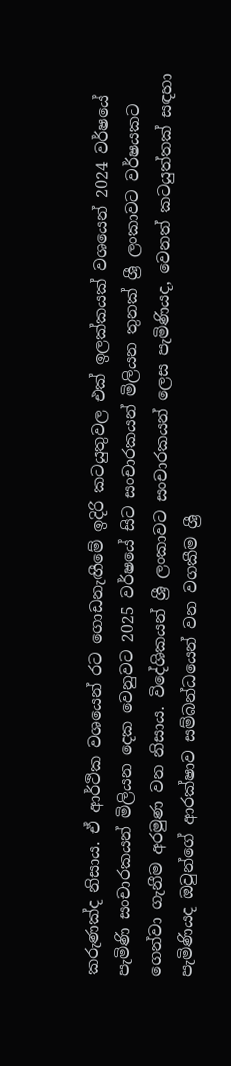කරුණක්ද නිසාය. ඒ ආර්ථික වශයෙන් රට ගොඩනැඟීමේ ඉදිරි කටයුතුවල එක් ඉලක්කයක් වශයෙන් 2024 වර්ෂයේ පැමිණි සංචාරකයන් මිලියන දෙක වෙනුවට 2025 වර්ෂයේ සිට සංචාරකයන් මිලියන තුනක් ශ්‍රී ලංකාවට වර්ෂයකට ගෙන්වා ගැනීම අරමුණ වන නිසාය. විදේශිකයන් ශ්‍රී ලංකාවට සංචාරකයන් ලෙස පැමිණියද, වෙනත් කටයුත්තක් සඳහා පැමිණියද ඔවුන්ගේ ආරක්ෂාව සම්බන්ධයෙන් වන වගකීම ශ්‍රී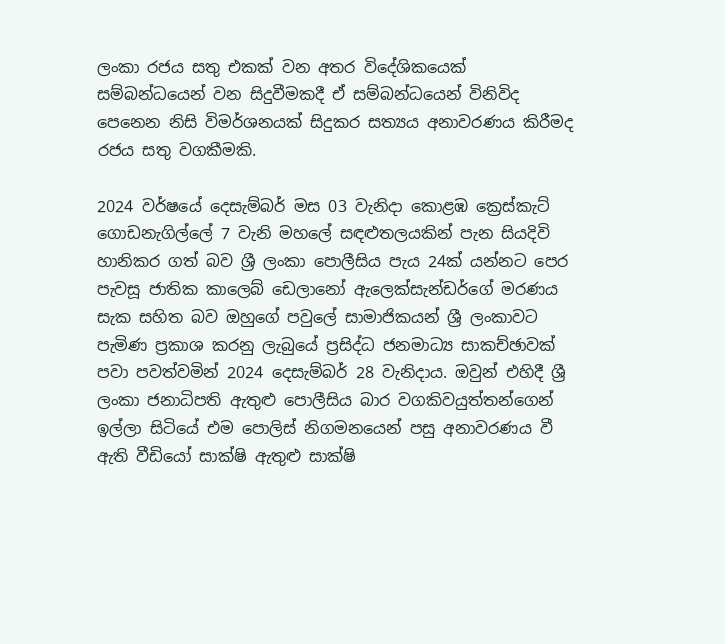ලංකා රජය සතු එකක් වන අතර විදේශිකයෙක් සම්බන්ධයෙන් වන සිදුවීමකදී ඒ සම්බන්ධයෙන් විනිවිද පෙනෙන නිසි විමර්ශනයක් සිදුකර සත්‍යය අනාවරණය කිරීමද රජය සතු වගකීමකි.

2024 වර්ෂයේ දෙසැම්බර් මස 03 වැනිදා කොළඹ ක්‍රෙස්කැට් ගොඩනැගිල්ලේ 7 වැනි මහලේ සඳළුතලයකින් පැන සියදිවි හානිකර ගත් බව ශ්‍රී ලංකා පොලීසිය පැය 24ක් යන්නට පෙර පැවසූ ජාතික කාලෙබ් ඩෙලානෝ ඇලෙක්සැන්ඩර්ගේ මරණය සැක සහිත බව ඔහුගේ පවුලේ සාමාජිකයන් ශ්‍රී ලංකාවට පැමිණ ප්‍රකාශ කරනු ලැබුයේ ප්‍රසිද්ධ ජනමාධ්‍ය සාකච්ඡාවක් පවා පවත්වමින් 2024 දෙසැම්බර් 28 වැනිදාය. ඔවුන් එහිදී ශ්‍රී ලංකා ජනාධිපති ඇතුළු පොලීසිය බාර වගකිවයුත්තන්ගෙන් ඉල්ලා සිටියේ එම පොලිස් නිගමනයෙන් පසු අනාවරණය වී ඇති වීඩියෝ සාක්ෂි ඇතුළු සාක්ෂි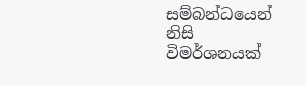සම්බන්ධයෙන් නිසි විමර්ශනයක්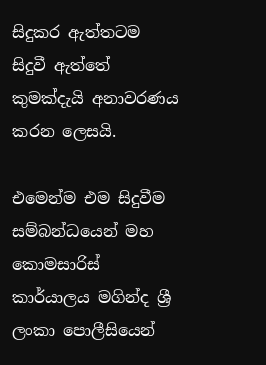සිදුකර ඇත්තටම සිදුවී ඇත්තේ කුමක්දැයි අනාවරණය කරන ලෙසයි.

එමෙන්ම එම සිදුවීම සම්බන්ධයෙන් මහ කොමසාරිස් කාර්යාලය මගින්ද ශ්‍රී ලංකා පොලීසියෙන්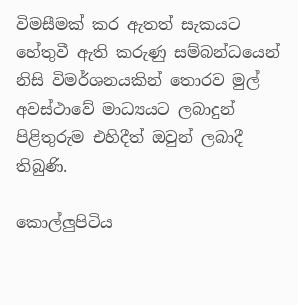විමසීමක් කර ඇතත් සැකයට හේතුවී ඇති කරුණු සම්බන්ධයෙන් නිසි විමර්ශනයකින් තොරව මුල් අවස්ථාවේ මාධ්‍යයට ලබාදුන් පිළිතුරුම එහිදීත් ඔවුන් ලබාදී තිබුණි.

කොල්ලුපිටිය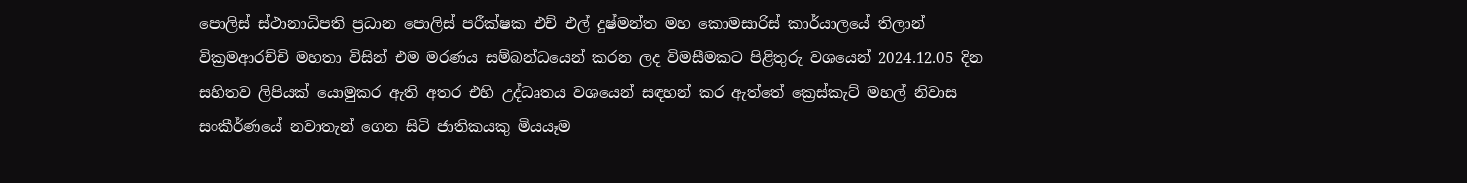පොලිස් ස්ථානාධිපති ප්‍රධාන පොලිස් පරීක්ෂක එච් එල් දුෂ්මන්ත මහ කොමසාරිස් කාර්යාලයේ තිලාන් වික්‍රමආරච්චි මහතා විසින් එම මරණය සම්බන්ධයෙන් කරන ලද විමසීමකට පිළිතුරු වශයෙන් 2024.12.05 දින සහිතව ලිපියක් යොමුකර ඇති අතර එහි උද්ධෘතය වශයෙන් සඳහන් කර ඇත්තේ ක්‍රෙස්කැට් මහල් නිවාස සංකීර්ණයේ නවාතැන් ගෙන සිටි ජාතිකයකු මියයෑම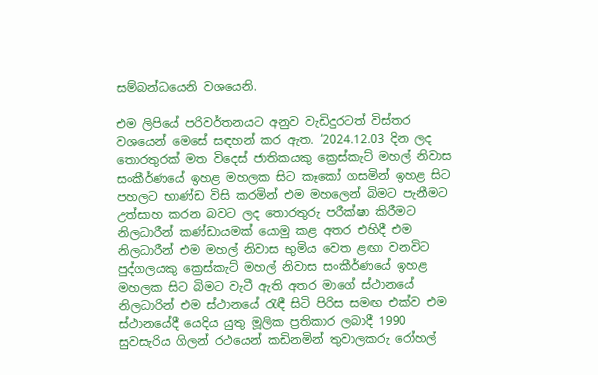සම්බන්ධයෙනි වශයෙනි.

එම ලිපියේ පරිවර්තනයට අනුව වැඩිදුරටත් විස්තර වශයෙන් මෙසේ සඳහන් කර ඇත. ‘2024.12.03 දින ලද තොරතුරක් මත විදෙස් ජාතිකයකු ක්‍රෙස්කැට් මහල් නිවාස සංකීර්ණයේ ඉහළ මහලක සිට කෑකෝ ගසමින් ඉහළ සිට පහලට භාණ්ඩ විසි කරමින් එම මහලෙන් බිමට පැනීමට උත්සාහ කරන බවට ලද තොරතුරු පරීක්ෂා කිරීමට නිලධාරීන් කණ්ඩායමක් යොමු කළ අතර එහිදී එම නිලධාරීන් එම මහල් නිවාස භුමිය වෙත ළඟා වනවිට පුද්ගලයකු ක්‍රෙස්කැට් මහල් නිවාස සංකීර්ණයේ ඉහළ මහලක සිට බිමට වැටී ඇති අතර මාගේ ස්ථානයේ නිලධාරින් එම ස්ථානයේ රැඳී සිටි පිරිස සමඟ එක්ව එම ස්ථානයේදී යෙදිය යුතු මූලික ප්‍රතිකාර ලබාදී 1990 සුවසැරිය ගිලන් රථයෙන් කඩිනමින් තුවාලකරු රෝහල්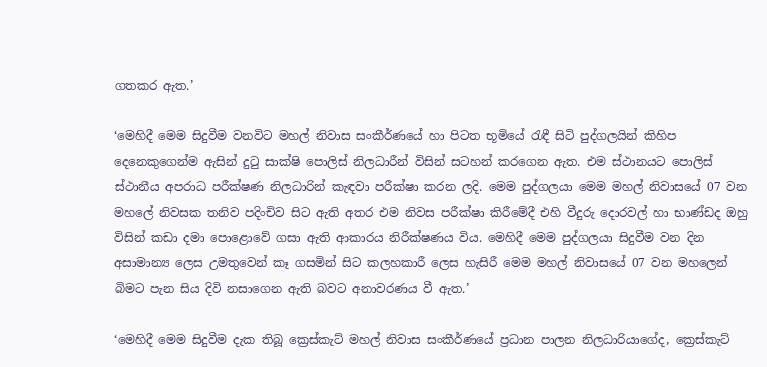ගතකර ඇත.’

‘මෙහිදී මෙම සිදුවීම වනවිට මහල් නිවාස සංකීර්ණයේ හා පිටත භූමියේ රැඳී සිටි පුද්ගලයින් කිහිප දෙනෙකුගෙන්ම ඇසින් දුටු සාක්ෂි පොලිස් නිලධාරීන් විසින් සටහන් කරගෙන ඇත. එම ස්ථානයට පොලිස් ස්ථානීය අපරාධ පරීක්ෂණ නිලධාරින් කැඳවා පරීක්ෂා කරන ලදි. මෙම පුද්ගලයා මෙම මහල් නිවාසයේ 07 වන මහලේ නිවසක තනිව පදිංචිව සිට ඇති අතර එම නිවස පරීක්ෂා කිරීමේදී එහි වීදුරු දොරවල් හා භාණ්ඩද ඔහු විසින් කඩා දමා පොළොවේ ගසා ඇති ආකාරය නිරීක්ෂණය විය. මෙහිදී මෙම පුද්ගලයා සිදුවීම වන දින අසාමාන්‍ය ලෙස උමතුවෙන් කෑ ගසමින් සිට කලහකාරී ලෙස හැසිරී මෙම මහල් නිවාසයේ 07 වන මහලෙන් බිමට පැන සිය දිවි නසාගෙන ඇති බවට අනාවරණය වී ඇත.’

‘මෙහිදී මෙම සිදුවීම දැක තිබූ ක්‍රෙස්කැට් මහල් නිවාස සංකීර්ණයේ ප්‍රධාන පාලන නිලධාරියාගේද, ක්‍රෙස්කැට්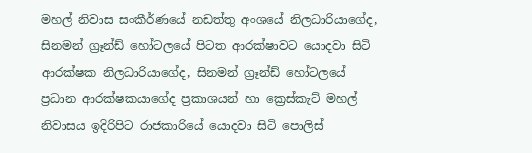මහල් නිවාස සංකීර්ණයේ නඩත්තු අංශයේ නිලධාරියාගේද, සිනමන් ග්‍රෑන්ඩ් හෝටලයේ පිටත ආරක්ෂාවට යොදවා සිටි ආරක්ෂක නිලධාරියාගේද, සිනමන් ග්‍රෑන්ඩ් හෝටලයේ ප්‍රධාන ආරක්ෂකයාගේද ප්‍රකාශයන් හා ක්‍රෙස්කැට් මහල් නිවාසය ඉදිරිපිට රාජකාරියේ යොදවා සිටි පොලිස්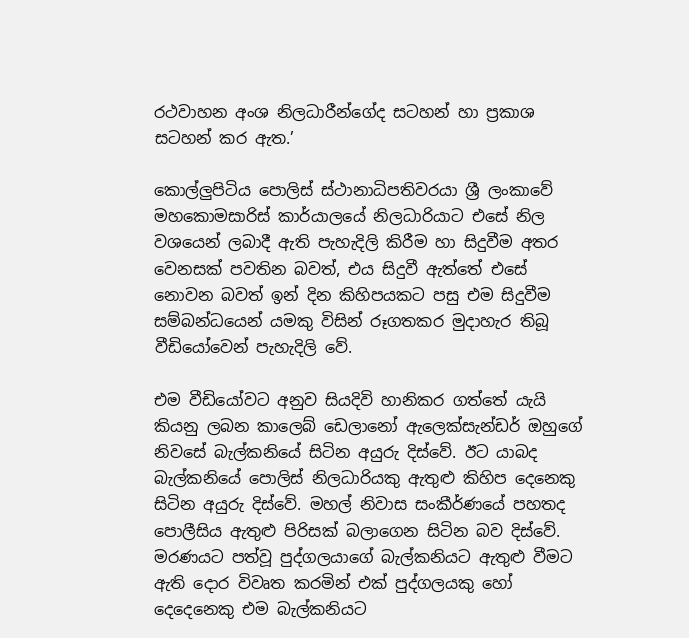රථවාහන අංශ නිලධාරීන්ගේද සටහන් හා ප්‍රකාශ සටහන් කර ඇත.’

කොල්ලුපිටිය පොලිස් ස්ථානාධිපතිවරයා ශ්‍රී ලංකාවේ මහකොමසාරිස් කාර්යාලයේ නිලධාරියාට එසේ නිල වශයෙන් ලබාදී ඇති පැහැදිලි කිරීම හා සිදුවීම අතර වෙනසක් පවතින බවත්, එය සිදුවී ඇත්තේ එසේ නොවන බවත් ඉන් දින කිහිපයකට පසු එම සිදුවීම සම්බන්ධයෙන් යමකු විසින් රූගතකර මුදාහැර තිබූ වීඩියෝවෙන් පැහැදිලි වේ.

එම වීඩියෝවට අනුව සියදිවි හානිකර ගත්තේ යැයි කියනු ලබන කාලෙබ් ඩෙලානෝ ඇලෙක්සැන්ඩර් ඔහුගේ නිවසේ බැල්කනියේ සිටින අයුරු දිස්වේ. ඊට යාබද බැල්කනියේ පොලිස් නිලධාරියකු ඇතුළු කිහිප දෙනෙකු සිටින අයුරු දිස්වේ. මහල් නිවාස සංකීර්ණයේ පහතද පොලීසිය ඇතුළු පිරිසක් බලාගෙන සිටින බව දිස්වේ. මරණයට පත්වූ පුද්ගලයාගේ බැල්කනියට ඇතුළු වීමට ඇති දොර විවෘත කරමින් එක් පුද්ගලයකු හෝ දෙදෙනෙකු එම බැල්කනියට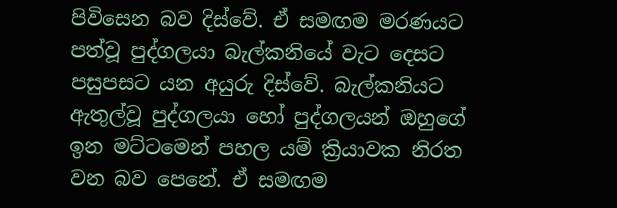පිවිසෙන බව දිස්වේ. ඒ සමඟම මරණයට පත්වූ පුද්ගලයා බැල්කනියේ වැට දෙසට පසුපසට යන අයුරු දිස්වේ. බැල්කනියට ඇතුල්වූ පුද්ගලයා හෝ පුද්ගලයන් ඔහුගේ ඉන මට්ටමෙන් පහල යම් ක්‍රියාවක නිරත වන බව පෙනේ. ඒ සමඟම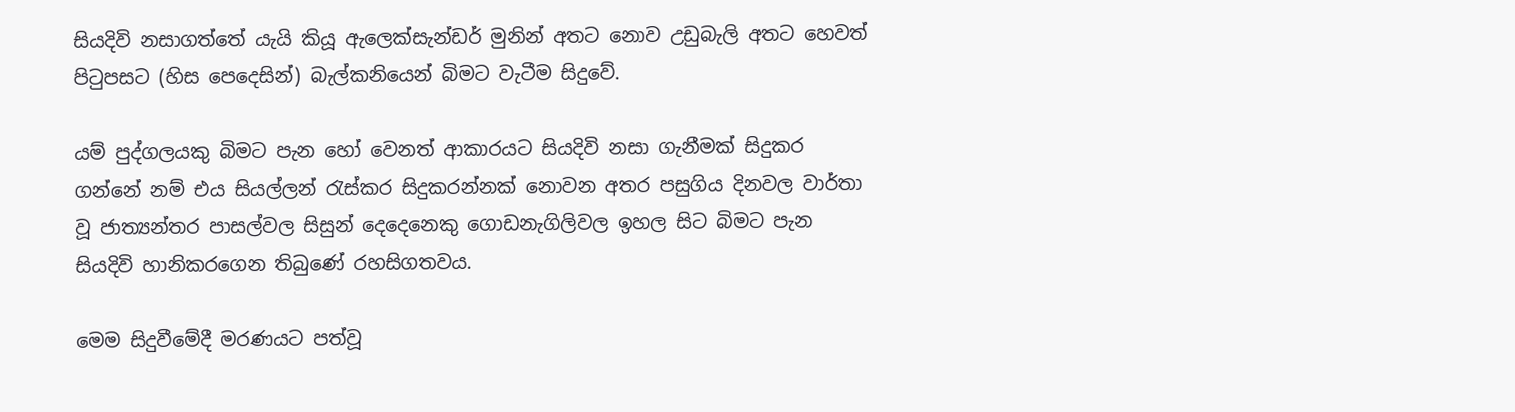සියදිවි නසාගත්තේ යැයි කියූ ඇලෙක්සැන්ඩර් මුනින් අතට නොව උඩුබැලි අතට හෙවත් පිටුපසට (හිස පෙදෙසින්) බැල්කනියෙන් බිමට වැටීම සිදුවේ.

යම් පුද්ගලයකු බිමට පැන හෝ වෙනත් ආකාරයට සියදිවි නසා ගැනීමක් සිදුකර ගන්නේ නම් එය සියල්ලන් රැස්කර සිදුකරන්නක් නොවන අතර පසුගිය දිනවල වාර්තා වූ ජාත්‍යන්තර පාසල්වල සිසුන් දෙදෙනෙකු ගොඩනැගිලිවල ඉහල සිට බිමට පැන සියදිවි හානිකරගෙන තිබුණේ රහසිගතවය.

මෙම සිදුවීමේදී මරණයට පත්වූ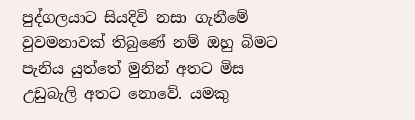පුද්ගලයාට සියදිවි නසා ගැනීමේ වුවමනාවක් තිබුණේ නම් ඔහු බිමට පැනිය යුත්තේ මුනින් අතට මිස උඩුබැලි අතට නොවේ. යමකු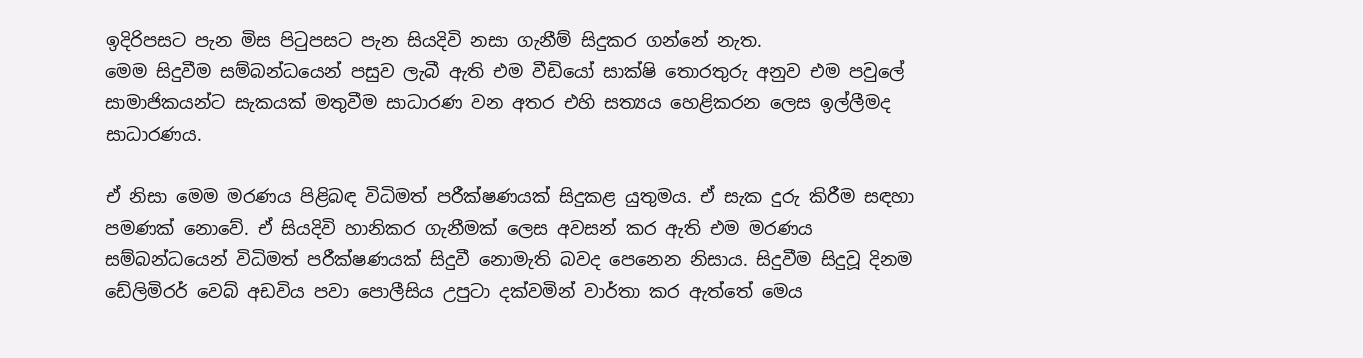ඉදිරිපසට පැන මිස පිටුපසට පැන සියදිවි නසා ගැනීම් සිදුකර ගන්නේ නැත.
මෙම සිදුවීම සම්බන්ධයෙන් පසුව ලැබී ඇති එම වීඩියෝ සාක්ෂි තොරතුරු අනුව එම පවුලේ සාමාජිකයන්ට සැකයක් මතුවීම සාධාරණ වන අතර එහි සත්‍යය හෙළිකරන ලෙස ඉල්ලීමද සාධාරණය.

ඒ නිසා මෙම මරණය පිළිබඳ විධිමත් පරීක්ෂණයක් සිදුකළ යුතුමය. ඒ සැක දුරු කිරීම සඳහා පමණක් නොවේ. ඒ සියදිවි හානිකර ගැනීමක් ලෙස අවසන් කර ඇති එම මරණය සම්බන්ධයෙන් විධිමත් පරීක්ෂණයක් සිදුවී නොමැති බවද පෙනෙන නිසාය. සිදුවීම සිදුවූ දිනම ඩේලිමිරර් වෙබ් අඩවිය පවා පොලීසිය උපුටා දක්වමින් වාර්තා කර ඇත්තේ මෙය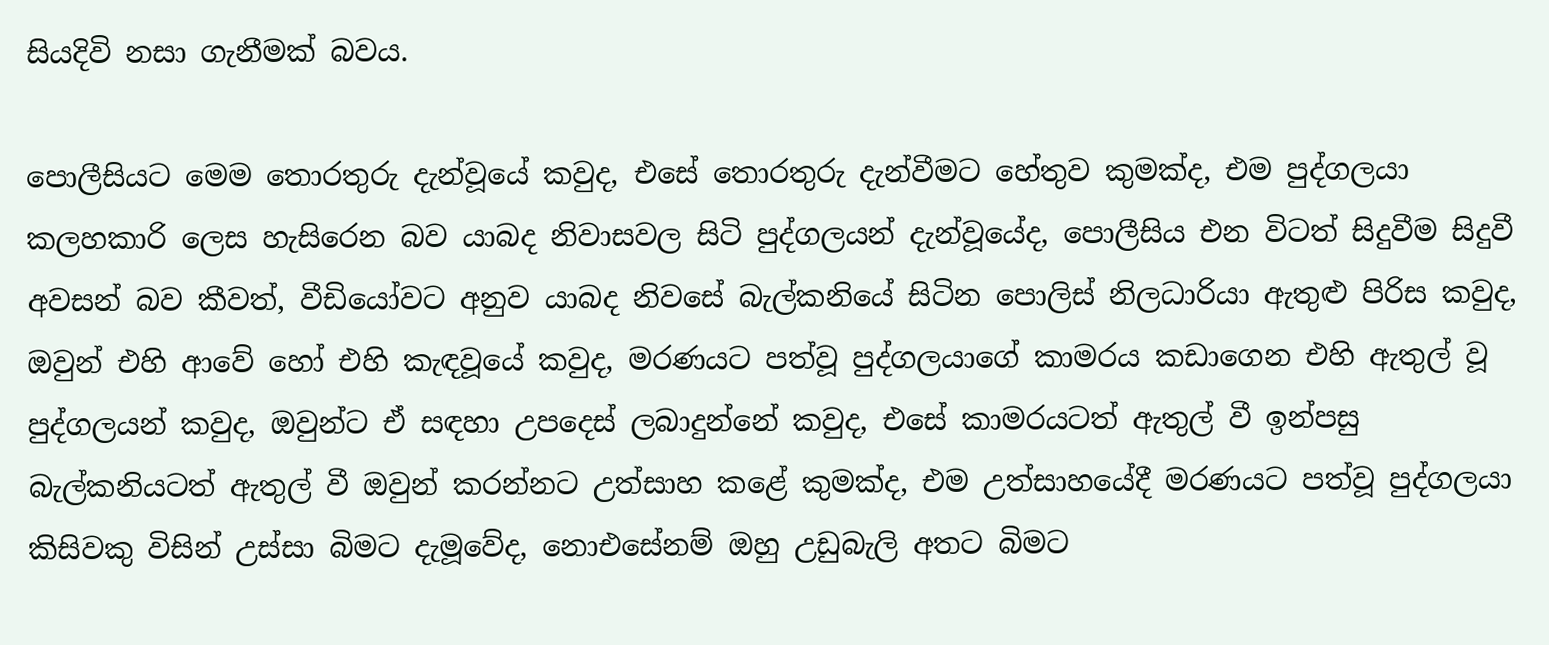සියදිවි නසා ගැනීමක් බවය.

පොලීසියට මෙම තොරතුරු දැන්වූයේ කවුද, එසේ තොරතුරු දැන්වීමට හේතුව කුමක්ද, එම පුද්ගලයා කලහකාරි ලෙස හැසිරෙන බව යාබද නිවාසවල සිටි පුද්ගලයන් දැන්වූයේද, පොලීසිය එන විටත් සිදුවීම සිදුවී අවසන් බව කීවත්, වීඩියෝවට අනුව යාබද නිවසේ බැල්කනියේ සිටින පොලිස් නිලධාරියා ඇතුළු පිරිස කවුද, ඔවුන් එහි ආවේ හෝ එහි කැඳවූයේ කවුද, මරණයට පත්වූ පුද්ගලයාගේ කාමරය කඩාගෙන එහි ඇතුල් වූ පුද්ගලයන් කවුද, ඔවුන්ට ඒ සඳහා උපදෙස් ලබාදුන්නේ කවුද, එසේ කාමරයටත් ඇතුල් වී ඉන්පසු බැල්කනියටත් ඇතුල් වී ඔවුන් කරන්නට උත්සාහ කළේ කුමක්ද, එම උත්සාහයේදී මරණයට පත්වූ පුද්ගලයා කිසිවකු විසින් උස්සා බිමට දැමූවේද, නොඑසේනම් ඔහු උඩුබැලි අතට බිමට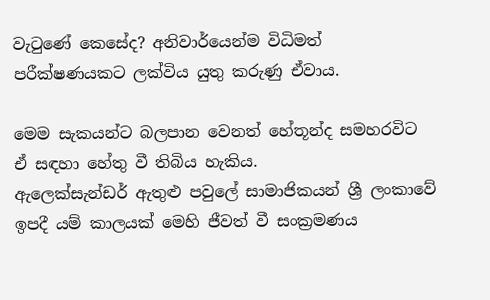වැටුණේ කෙසේද? අනිවාර්යෙන්ම විධිමත් පරීක්ෂණයකට ලක්විය යුතු කරුණු ඒවාය.

මෙම සැකයන්ට බලපාන වෙනත් හේතූන්ද සමහරවිට ඒ සඳහා හේතු වී තිබිය හැකිය.
ඇලෙක්සැන්ඩර් ඇතුළු පවුලේ සාමාජිකයන් ශ්‍රී ලංකාවේ ඉපදී යම් කාලයක් මෙහි ජීවත් වී සංක්‍රමණය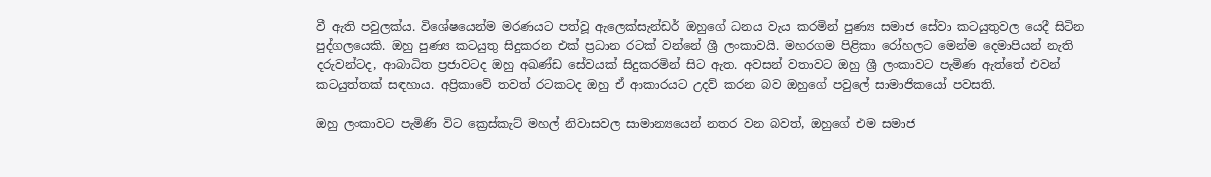වී ඇති පවුලක්ය. විශේෂයෙන්ම මරණයට පත්වූ ඇලෙක්සැන්ඩර් ඔහුගේ ධනය වැය කරමින් පුණ්‍ය සමාජ සේවා කටයුතුවල යෙදී සිටින පුද්ගලයෙකි. ඔහු පුණ්‍ය කටයුතු සිදුකරන එක් ප්‍රධාන රටක් වන්නේ ශ්‍රී ලංකාවයි. මහරගම පිළිකා රෝහලට මෙන්ම දෙමාපියන් නැති දරුවන්ටද, ආබාධිත ප්‍රජාවටද ඔහු අඛණ්ඩ සේවයක් සිදුකරමින් සිට ඇත. අවසන් වතාවට ඔහු ශ්‍රී ලංකාවට පැමිණ ඇත්තේ එවන් කටයුත්තක් සඳහාය. අප්‍රිකාවේ තවත් රටකටද ඔහු ඒ ආකාරයට උදව් කරන බව ඔහුගේ පවුලේ සාමාජිකයෝ පවසති.

ඔහු ලංකාවට පැමිණි විට ක්‍රෙස්කැට් මහල් නිවාසවල සාමාන්‍යයෙන් නතර වන බවත්, ඔහුගේ එම සමාජ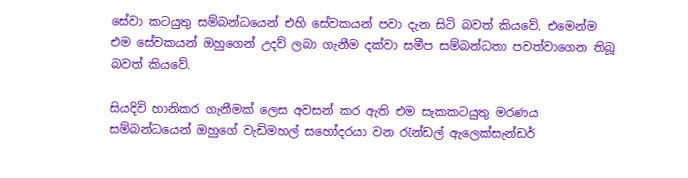සේවා කටයුතු සම්බන්ධයෙන් එහි සේවකයන් පවා දැන සිටි බවත් කියවේ. එමෙන්ම එම සේවකයන් ඔහුගෙන් උදව් ලබා ගැනීම දක්වා සමීප සම්බන්ධතා පවත්වාගෙන තිබූ බවත් කියවේ.

සියදිවි හානිකර ගැනීමක් ලෙස අවසන් කර ඇති එම සැකකටයුතු මරණය සම්බන්ධයෙන් ඔහුගේ වැඩිමහල් සහෝදරයා වන රැන්ඩල් ඇලෙක්සැන්ඩර්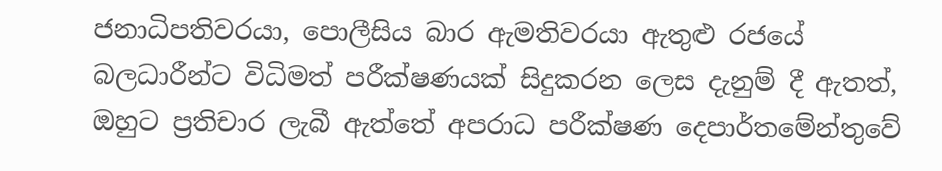ජනාධිපතිවරයා, පොලීසිය බාර ඇමතිවරයා ඇතුළු රජයේ බලධාරීන්ට විධිමත් පරීක්ෂණයක් සිදුකරන ලෙස දැනුම් දී ඇතත්, ඔහුට ප්‍රතිචාර ලැබී ඇත්තේ අපරාධ පරීක්ෂණ දෙපාර්තමේන්තුවේ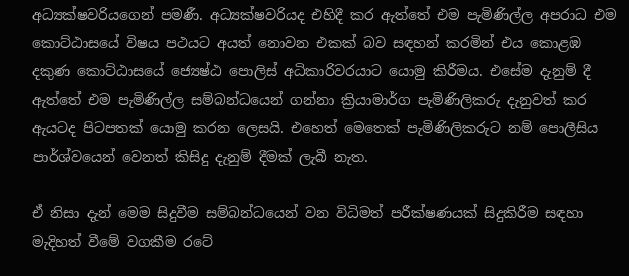අධ්‍යක්ෂවරියගෙන් පමණී. අධ්‍යක්ෂවරියද එහිදී කර ඇත්තේ එම පැමිණිල්ල අපරාධ එම කොට්ඨාසයේ විෂය පථයට අයත් නොවන එකක් බව සඳහන් කරමින් එය කොළඹ දකුණ කොට්ඨාසයේ ජ්‍යෙෂ්ඨ පොලිස් අධිකාරිවරයාට යොමු කිරීමය. එසේම දැනුම් දී ඇත්තේ එම පැමිණිල්ල සම්බන්ධයෙන් ගන්නා ක්‍රියාමාර්ග පැමිණිලිකරු දැනුවත් කර ඇයටද පිටපතක් යොමු කරන ලෙසයි. එහෙත් මෙතෙක් පැමිණිලිකරුට නම් පොලීසිය පාර්ශ්වයෙන් වෙනත් කිසිදු දැනුම් දීමක් ලැබී නැත.

ඒ නිසා දැන් මෙම සිදුවීම සම්බන්ධයෙන් වන විධිමත් පරීක්ෂණයක් සිදුකිරීම සඳහා මැදිහත් වීමේ වගකීම රටේ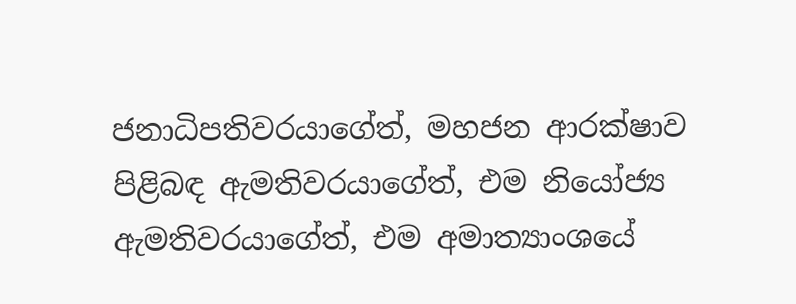ජනාධිපතිවරයාගේත්, මහජන ආරක්ෂාව පිළිබඳ ඇමතිවරයාගේත්, එම නියෝජ්‍ය ඇමතිවරයාගේත්, එම අමාත්‍යාංශයේ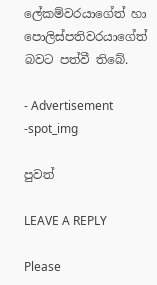ලේකම්වරයාගේත් හා පොලිස්පතිවරයාගේත් බවට පත්වී තිබේ.

- Advertisement -spot_img

පුවත්

LEAVE A REPLY

Please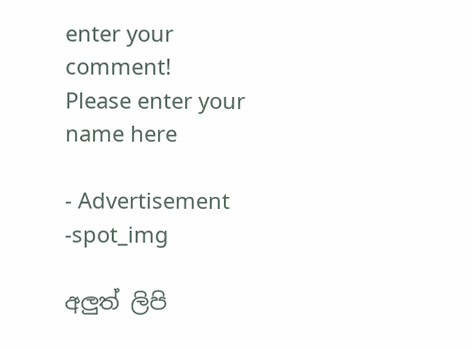enter your comment!
Please enter your name here

- Advertisement -spot_img

අලුත් ලිපි